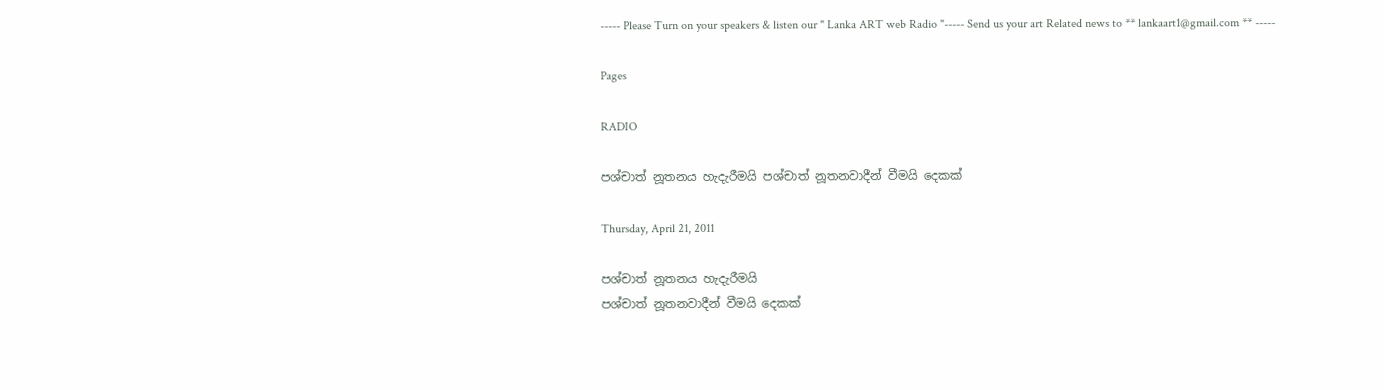----- Please Turn on your speakers & listen our " Lanka ART web Radio "----- Send us your art Related news to ** lankaart1@gmail.com ** -----

Pages

RADIO

පශ්චාත් නූතනය හැදැරීමයි පශ්චාත් නූතනවාදීන් වීමයි දෙකක්‌

Thursday, April 21, 2011

පශ්චාත් නූතනය හැදැරීමයි
පශ්චාත් නූතනවාදීන් වීමයි දෙකක්‌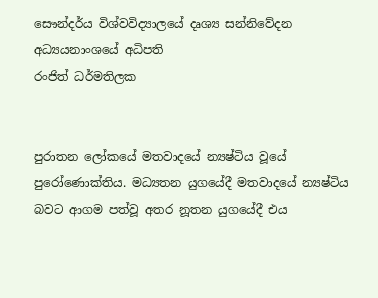සෞන්දර්ය විශ්වවිද්‍යාලයේ දෘශ්‍ය සන්නිවේදන අධ්‍යයනාංශයේ අධිපති
රංජිත් ධර්මතිලක


පුරාතන ලෝකයේ මතවාදයේ න්‍යෂ්ටිය වූයේ පුරෝණොක්‌තිය. මධ්‍යතන යුගයේදී මතවාදයේ න්‍යෂ්ටිය බවට ආගම පත්වූ අතර නූතන යුගයේදී එය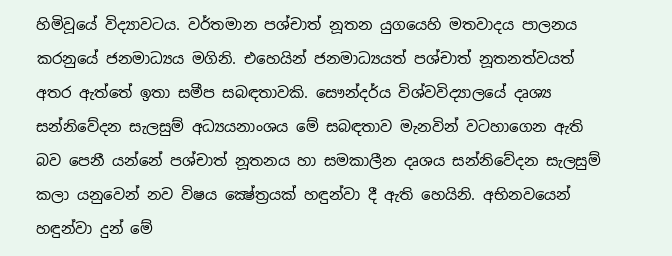හිමිවූයේ විද්‍යාවටය. වර්තමාන පශ්චාත් නූතන යුගයෙහි මතවාදය පාලනය කරනුයේ ජනමාධ්‍යය මගිනි. එහෙයින් ජනමාධ්‍යයත් පශ්චාත් නූතනත්වයත් අතර ඇත්තේ ඉතා සමීප සබඳතාවකි. සෞන්දර්ය විශ්වවිද්‍යාලයේ දෘශ්‍ය සන්නිවේදන සැලසුම් අධ්‍යයනාංශය මේ සබඳතාව මැනවින් වටහාගෙන ඇති බව පෙනී යන්නේ පශ්චාත් නූතනය හා සමකාලීන දෘශය සන්නිවේදන සැලසුම් කලා යනුවෙන් නව විෂය ක්‍ෂේත්‍රයක්‌ හඳුන්වා දී ඇති හෙයිනි. අභිනවයෙන් හඳුන්වා දුන් මේ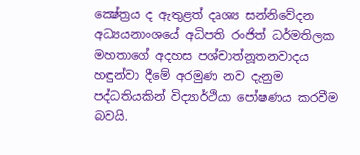ක්‍ෂේත්‍රය ද ඇතුළත් දෘශ්‍ය සන්නිවේදන අධ්‍යයනාංශයේ අධිපති රංජිත් ධර්මතිලක මහතාගේ අදහස පශ්චාත්නූතනවාදය හඳුන්වා දීමේ අරමුණ නව දැනුම පද්ධතියකින් විද්‍යාර්ථියා පෝෂණය කරවීම බවයි.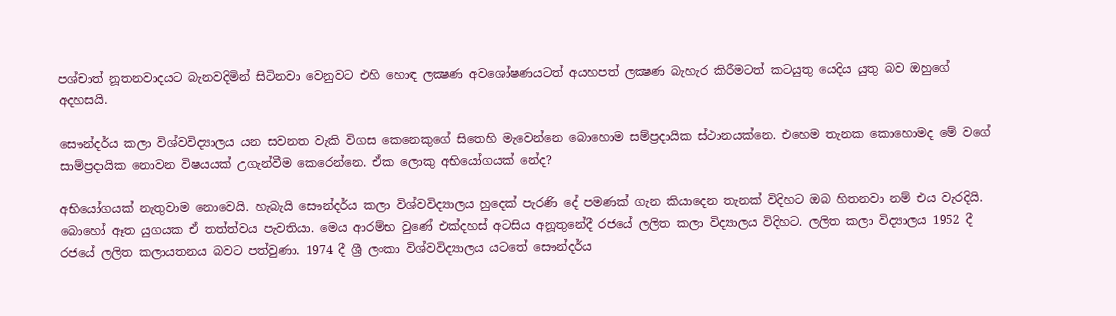පශ්චාත් නූතනවාදයට බැනවදිමින් සිටිනවා වෙනුවට එහි හොඳ ලක්‍ෂණ අවශෝෂණයටත් අයහපත් ලක්‍ෂණ බැහැර කිරීමටත් කටයුතු යෙදිය යුතු බව ඔහුගේ අදහසයි.

සෞන්දර්ය කලා විශ්වවිද්‍යාලය යන සවනත වැකි විගස කෙනෙකුගේ සිතෙහි මැවෙන්නෙ බොහොම සම්ප්‍රදායික ස්‌ථානයක්‌නෙ. එහෙම තැනක කොහොමද මේ වගේ සාම්ප්‍රදායික නොවන විෂයයක්‌ උගැන්වීම කෙරෙන්නෙ. ඒක ලොකු අභියෝගයක්‌ නේද?

අභියෝගයක්‌ නැතුවාම නොවෙයි. හැබැයි සෞන්දර්ය කලා විශ්වවිද්‍යාලය හුදෙක්‌ පැරණි දේ පමණක්‌ ගැන කියාදෙන තැනක්‌ විදිහට ඔබ හිතනවා නම් එය වැරදියි. බොහෝ ඈත යුගයක ඒ තත්ත්වය පැවතියා. මෙය ආරම්භ වුණේ එක්‌දහස්‌ අටසිය අනූතුනේදී රජයේ ලලිත කලා විද්‍යාලය විදිහට. ලලිත කලා විද්‍යාලය 1952 දී රජයේ ලලිත කලායතනය බවට පත්වුණා. 1974 දී ශ්‍රී ලංකා විශ්වවිද්‍යාලය යටතේ සෞන්දර්ය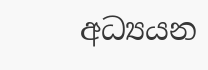අධ්‍යයන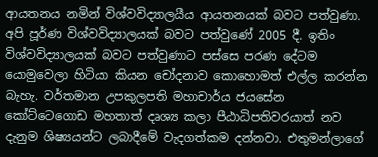ආයතනය නමින් විශ්වවිද්‍යාලයීය ආයතනයක්‌ බවට පත්වුණා. අපි පූර්ණ විශ්වවිද්‍යාලයක්‌ බවට පත්වුණේ 2005 දී. ඉතිං විශ්වවිද්‍යාලයක්‌ බවට පත්වුණාට පස්‌සෙ පරණ දේටම යොමුවෙලා හිටියා කියන චෝදනාව කොහොමත් එල්ල කරන්න බැහැ. වර්තමාන උපකුලපති මහාචාර්ය ජයසේන කෝට්‌ටෙගොඩ මහතාත් දෘශ්‍ය කලා පීඨාධිපතිවරයාත් නව දැනුම ශිෂ්‍යයන්ට ලබාදීමේ වැදගත්කම දන්නවා. එතුමන්ලාගේ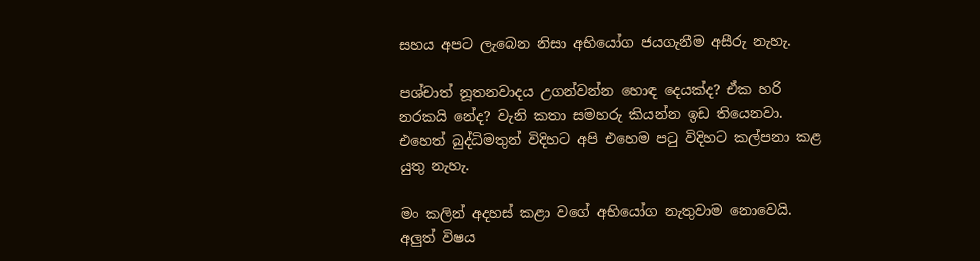සහය අපට ලැබෙන නිසා අභියෝග ජයගැනීම අසීරු නැහැ.

පශ්චාත් නූතනවාදය උගන්වන්න හොඳ දෙයක්‌ද? ඒක හරි නරකයි නේද? වැනි කතා සමහරු කියන්න ඉඩ තියෙනවා. එහෙත් බුද්ධිමතුන් විදිහට අපි එහෙම පටු විදිහට කල්පනා කළ යුතු නැහැ.

මං කලින් අදහස්‌ කළා වගේ අභියෝග නැතුවාම නොවෙයි. අලුත් විෂය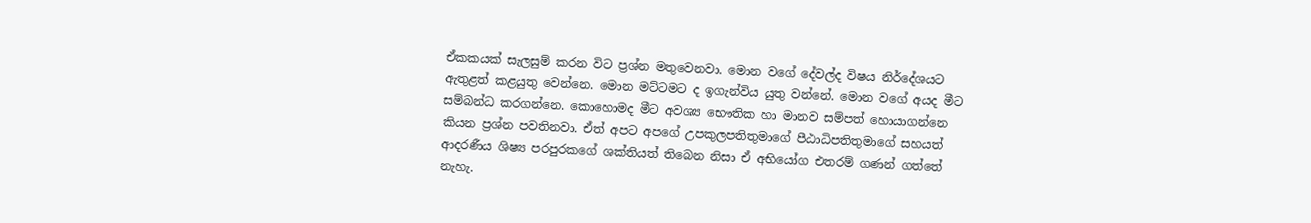ඒකකයක්‌ සැලසුම් කරන විට ප්‍රශ්න මතුවෙනවා. මොන වගේ දේවල්ද විෂය නිර්දේශයට ඇතුළත් කළයුතු වෙන්නෙ. මොන මට්‌ටමට ද ඉගැන්විය යුතු වන්නේ. මොන වගේ අයද මීට සම්බන්ධ කරගන්නෙ. කොහොමද මීට අවශ්‍ය භෞතික හා මානව සම්පත් හොයාගන්නෙ කියන ප්‍රශ්න පවතිනවා. ඒත් අපට අපගේ උපකුලපතිතුමාගේ පීඨාධිපතිතුමාගේ සහයත් ආදරණීය ශිෂ්‍ය පරපුරකගේ ශක්‌තියත් තිබෙන නිසා ඒ අභියෝග එතරම් ගණන් ගත්තේ නැහැ.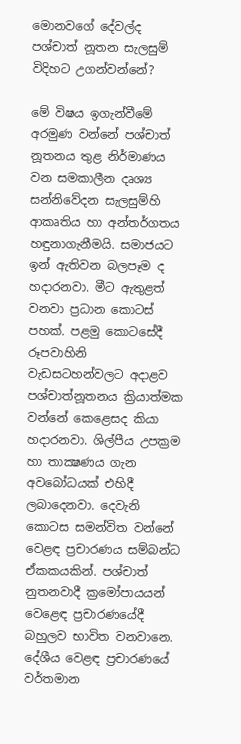මොනවගේ දේවල්ද පශ්චාත් නූතන සැලසුම් විදිහට උගන්වන්නේ?

මේ විෂය ඉගැන්වීමේ අරමුණ වන්නේ පශ්චාත් නූතනය තුළ නිර්මාණය වන සමකාලීන දෘශ්‍ය සන්නිවේදන සැලසුම්හි ආකෘතිය හා අන්තර්ගතය හඳුනාගැනීමයි. සමාජයට ඉන් ඇතිවන බලපෑම ද හදාරනවා. මීට ඇතුළත් වනවා ප්‍රධාන කොටස්‌ පහක්‌. පළමු කොටසේදී රූපවාහිනි වැඩසටහන්වලට අදාළව පශ්චාත්නූතනය ක්‍රියාත්මක වන්නේ කෙළෙසද කියා හදාරනවා. ශිල්පීය උපක්‍රම හා තාක්‍ෂණය ගැන අවබෝධයක්‌ එහිදී ලබාදෙනවා. දෙවැනි කොටස සමන්විත වන්නේ වෙළඳ ප්‍රචාරණය සම්බන්ධ ඒකකයකින්. පශ්චාත් නුතනවාදී ක්‍රමෝපායයන් වෙළෙඳ ප්‍රචාරණයේදී බහුලව භාවිත වනවානෙ. දේශීය වෙළඳ ප්‍රචාරණයේ වර්තමාන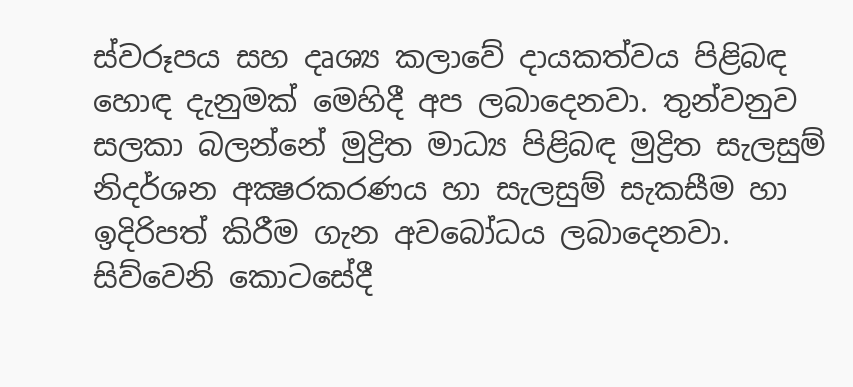ස්‌වරූපය සහ දෘශ්‍ය කලාවේ දායකත්වය පිළිබඳ හොඳ දැනුමක්‌ මෙහිදී අප ලබාදෙනවා. තුන්වනුව සලකා බලන්නේ මුද්‍රිත මාධ්‍ය පිළිබඳ මුද්‍රිත සැලසුම් නිදර්ශන අක්‍ෂරකරණය හා සැලසුම් සැකසීම හා ඉදිරිපත් කිරීම ගැන අවබෝධය ලබාදෙනවා. සිව්වෙනි කොටසේදී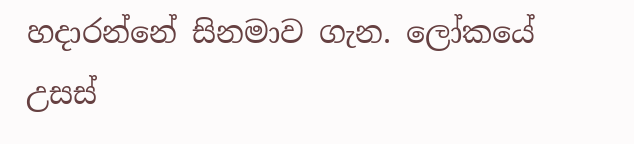හදාරන්නේ සිනමාව ගැන. ලෝකයේ උසස්‌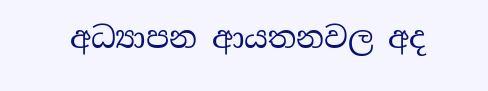අධ්‍යාපන ආයතනවල අද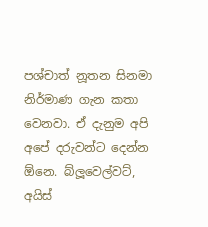පශ්චාත් නූතන සිනමා නිර්මාණ ගැන කතා වෙනවා. ඒ දැනුම අපි අපේ දරුවන්ට දෙන්න ඕනෙ. බ්ලූවෙල්වට්‌, අයිස්‌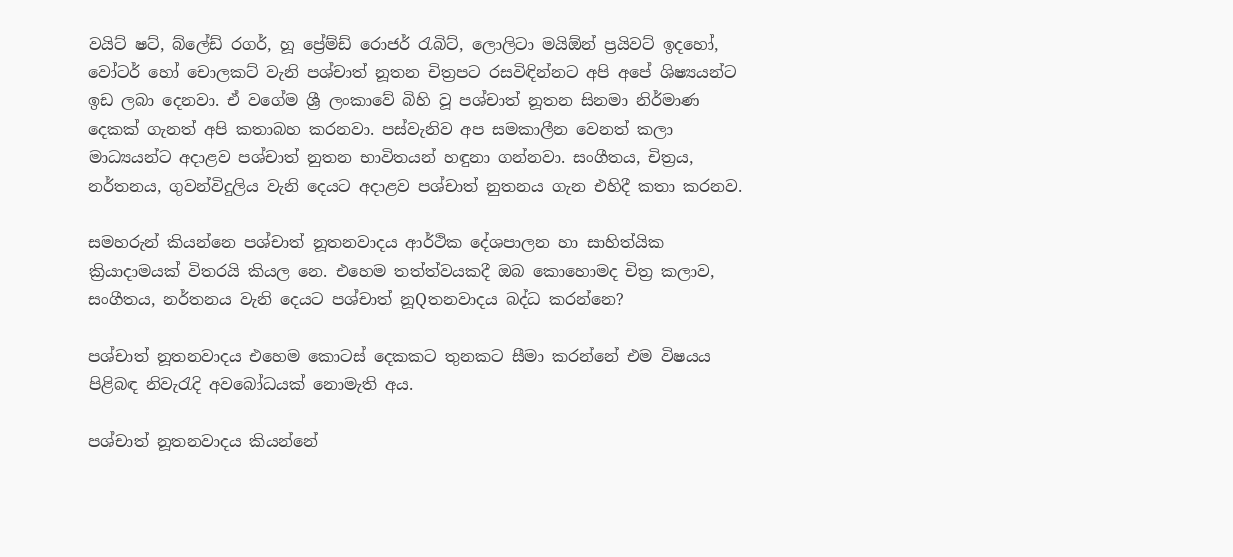වයිට්‌ ෂට්‌, බ්ලේඩ් රගර්, හූ ප්‍රේම්ඩ් රොජර් රැබිට්‌, ලොලිටා මයිඕන් ප්‍රයිවට්‌ ඉදහෝ, වෝටර් හෝ චොලකට්‌ වැනි පශ්චාත් නූතන චිත්‍රපට රසවිඳින්නට අපි අපේ ශිෂ්‍යයන්ට ඉඩ ලබා දෙනවා. ඒ වගේම ශ්‍රී ලංකාවේ බිහි වූ පශ්චාත් නූතන සිනමා නිර්මාණ දෙකක්‌ ගැනත් අපි කතාබහ කරනවා. පස්‌වැනිව අප සමකාලීන වෙනත් කලා මාධ්‍යයන්ට අදාළව පශ්චාත් නුතන භාවිතයන් හඳුනා ගන්නවා. සංගීතය, චිත්‍රය, නර්තනය, ගුවන්විදුලිය වැනි දෙයට අදාළව පශ්චාත් නුතනය ගැන එහිදී කතා කරනව.

සමහරුන් කියන්නෙ පශ්චාත් නූතනවාදය ආර්ථික දේශපාලන හා සාහිත්යික ක්‍රියාදාමයක්‌ විතරයි කියල නෙ. එහෙම තත්ත්වයකදී ඔබ කොහොමද චිත්‍ර කලාව, සංගීතය, නර්තනය වැනි දෙයට පශ්චාත් නූQතනවාදය බද්ධ කරන්නෙ?

පශ්චාත් නූතනවාදය එහෙම කොටස්‌ දෙකකට තුනකට සීමා කරන්නේ එම විෂයය පිළිබඳ නිවැරැදි අවබෝධයක්‌ නොමැති අය.

පශ්චාත් නූතනවාදය කියන්නේ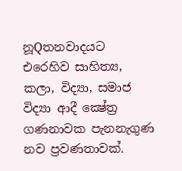නූQතනවාදයට එරෙහිව සාහිත්‍ය, කලා, විද්‍යා, සමාජ විද්‍යා ආදී ක්‍ෂේත්‍ර ගණනාවක පැනනැගුණ නව ප්‍රවණතාවක්‌.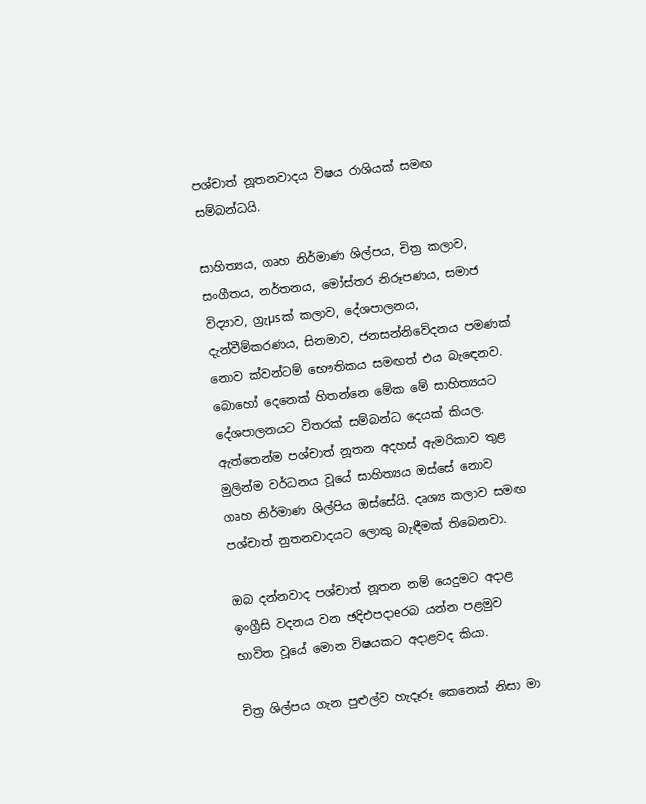පශ්චාත් නූතනවාදය විෂය රාශියක්‌ සමඟ සම්බන්ධයි.

සාහිත්‍යය, ගෘහ නිර්මාණ ශිල්පය, චිත්‍ර කලාව, සංගීතය, නර්තනය, මෝස්‌තර නිරූපණය, සමාජ විද්‍යාව, ග්‍රැµsක්‌ කලාව, දේශපාලනය, දැන්වීම්කරණය, සිනමාව, ජනසන්නිවේදනය පමණක්‌ නොව ක්‌වන්ටම් භෞතිකය සමඟත් එය බැඳෙනව. බොහෝ දෙනෙක්‌ හිතන්නෙ මේක මේ සාහිත්‍යයට දේශපාලනයට විතරක්‌ සම්බන්ධ දෙයක්‌ කියල. ඇත්තෙන්ම පශ්චාත් නූතන අදහස්‌ ඇමරිකාව තුළ මුලින්ම වර්ධනය වූයේ සාහිත්‍යය ඔස්‌සේ නොව ගෘහ නිර්මාණ ශිල්පිය ඔස්‌සේයි. දෘශ්‍ය කලාව සමඟ පශ්චාත් නුතනවාදයට ලොකු බැඳීමක්‌ තිබෙනවා.

ඔබ දන්නවාද පශ්චාත් නූතන නම් යෙදුමට අදාළ ඉංග්‍රීසි වදනය වන ඡදිඑපදාeරබ යන්න පළමුව භාවිත වූයේ මොන විෂයකට අදාළවද කියා.

චිත්‍ර ශිල්පය ගැන පුළුල්ව හැදෑරූ කෙනෙක්‌ නිසා මා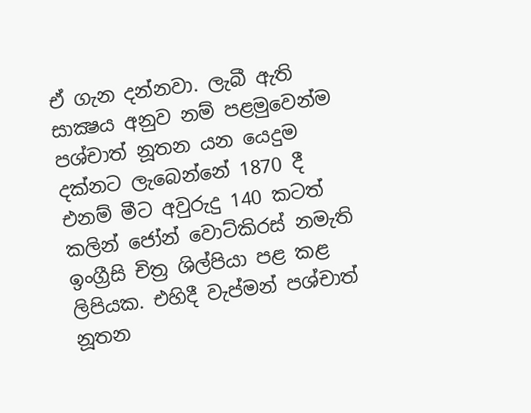ඒ ගැන දන්නවා. ලැබී ඇති සාක්‍ෂය අනුව නම් පළමුවෙන්ම පශ්චාත් නූතන යන යෙදුම දක්‌නට ලැබෙන්නේ 1870 දී එනම් මීට අවුරුදු 140 කටත් කලින් ජෝන් වොට්‌කිරස්‌ නමැති ඉංග්‍රීසි චිත්‍ර ශිල්පියා පළ කළ ලිපියක. එහිදී වැප්මන් පශ්චාත් නූතන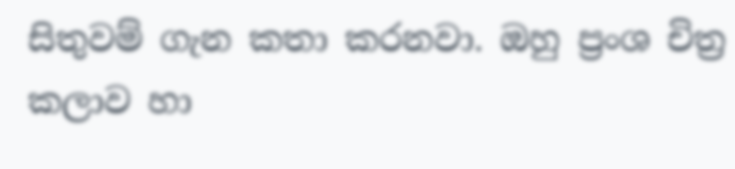සිතුවම් ගැන කතා කරනවා. ඔහු ප්‍රංශ චිත්‍ර කලාව හා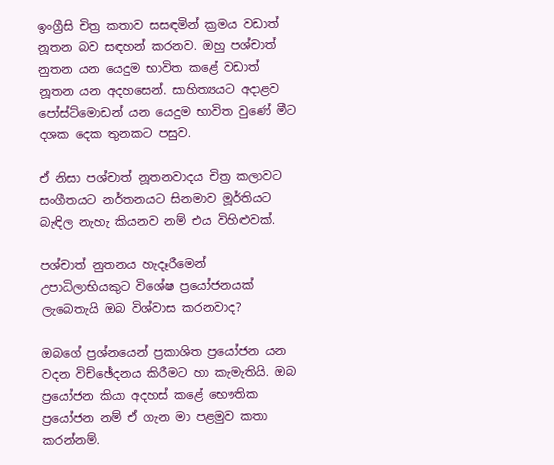ඉංග්‍රීසි චිත්‍ර කතාව සසඳමින් ක්‍රමය වඩාත් නූතන බව සඳහන් කරනව. ඔහු පශ්චාත් නුතන යන යෙදුම භාවිත කළේ වඩාත් නූතන යන අදහසෙන්. සාහිත්‍යයට අදාළව පෝස්‌ට්‌මොඩන් යන යෙදුම භාවිත වුණේ මීට දශක දෙක තුනකට පසුව.

ඒ නිසා පශ්චාත් නූතනවාදය චිත්‍ර කලාවට සංගීතයට නර්තනයට සිනමාව මූර්තියට බැඳිල නැහැ කියනව නම් එය විහිළුවක්‌.

පශ්චාත් නුතනය හැදෑරීමෙන් උපාධිලාභියකුට විශේෂ ප්‍රයෝජනයක්‌ ලැබෙතැයි ඔබ විශ්වාස කරනවාද?

ඔබගේ ප්‍රශ්නයෙන් ප්‍රකාශිත ප්‍රයෝජන යන වදන විච්ඡේදනය කිරීමට හා කැමැතියි. ඔබ ප්‍රයෝජන කියා අදහස්‌ කළේ භෞතික ප්‍රයෝජන නම් ඒ ගැන මා පළමුව කතා කරන්නම්.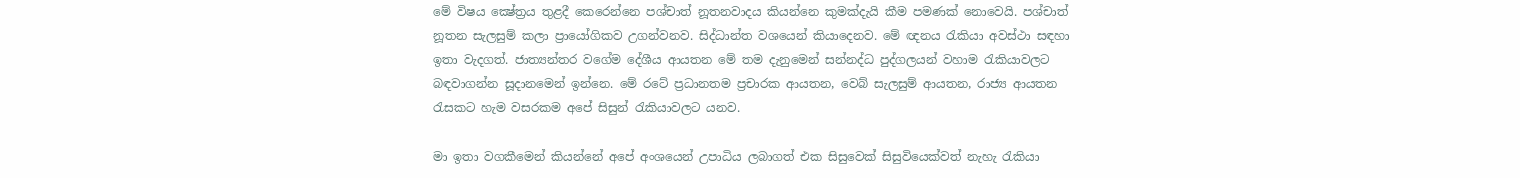මේ විෂය ක්‍ෂේත්‍රය තුළදී කෙරෙන්නෙ පශ්චාත් නූතනවාදය කියන්නෙ කුමක්‌දැයි කීම පමණක්‌ නොවෙයි. පශ්චාත් නූතන සැලසුම් කලා ප්‍රායෝගිකව උගන්වනව. සිද්ධාන්ත වශයෙන් කියාදෙනව. මේ ඥනය රැකියා අවස්‌ථා සඳහා ඉතා වැදගත්. ජාත්‍යන්තර වගේම දේශීය ආයතන මේ තම දැනුමෙන් සන්නද්ධ පුද්ගලයන් වහාම රැකියාවලට බඳවාගන්න සූදානමෙන් ඉන්නෙ. මේ රටේ ප්‍රධානතම ප්‍රචාරක ආයතන, වෙබ් සැලසුම් ආයතන, රාජ්‍ය ආයතන රැසකට හැම වසරකම අපේ සිසුන් රැකියාවලට යනව.

මා ඉතා වගකීමෙන් කියන්නේ අපේ අංශයෙන් උපාධිය ලබාගත් එක සිසුවෙක්‌ සිසුවියෙක්‌වත් නැහැ රැකියා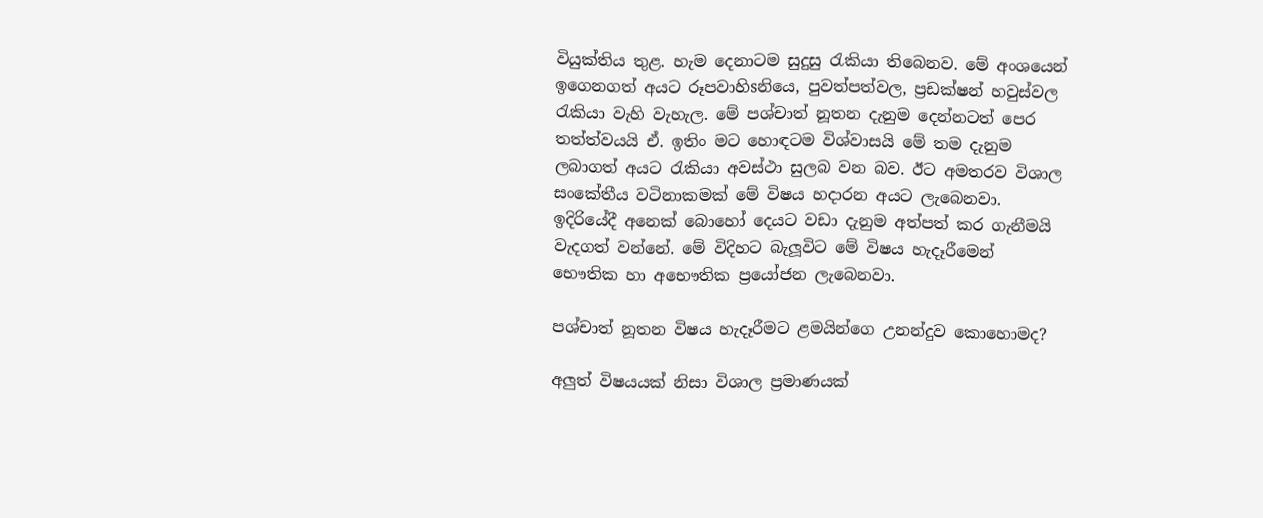වියුක්‌තිය තුළ. හැම දෙනාටම සුදුසු රැකියා තිබෙනව. මේ අංශයෙන් ඉගෙනගත් අයට රූපවාහිsනියෙ, පුවත්පත්වල, ප්‍රඩක්‌ෂන් හවුස්‌වල රැකියා වැහි වැහැල. මේ පශ්චාත් නූතන දැනුම දෙන්නටත් පෙර තත්ත්වයයි ඒ. ඉතිං මට හොඳටම විශ්වාසයි මේ තම දැනුම ලබාගත් අයට රැකියා අවස්‌ථා සුලබ වන බව. ඊට අමතරව විශාල සංකේතීය වටිනාකමක්‌ මේ විෂය හදාරන අයට ලැබෙනවා. ඉදිරියේදී අනෙක්‌ බොහෝ දෙයට වඩා දැනුම අත්පත් කර ගැනීමයි වැදගත් වන්නේ. මේ විදිහට බැලූවිට මේ විෂය හැදෑරීමෙන් භෞතික හා අභෞතික ප්‍රයෝජන ලැබෙනවා.

පශ්චාත් නූතන විෂය හැදෑරීමට ළමයින්ගෙ උනන්දුව කොහොමද?

අලුත් විෂයයක්‌ නිසා විශාල ප්‍රමාණයක්‌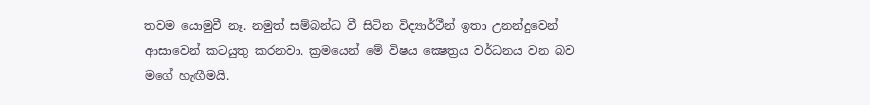තවම යොමුවී නෑ. නමුත් සම්බන්ධ වී සිටින විද්‍යාර්ථීන් ඉතා උනන්දුවෙන් ආසාවෙන් කටයුතු කරනවා. ක්‍රමයෙන් මේ විෂය ක්‍ෂෙත්‍රය වර්ධනය වන බව මගේ හැඟීමයි.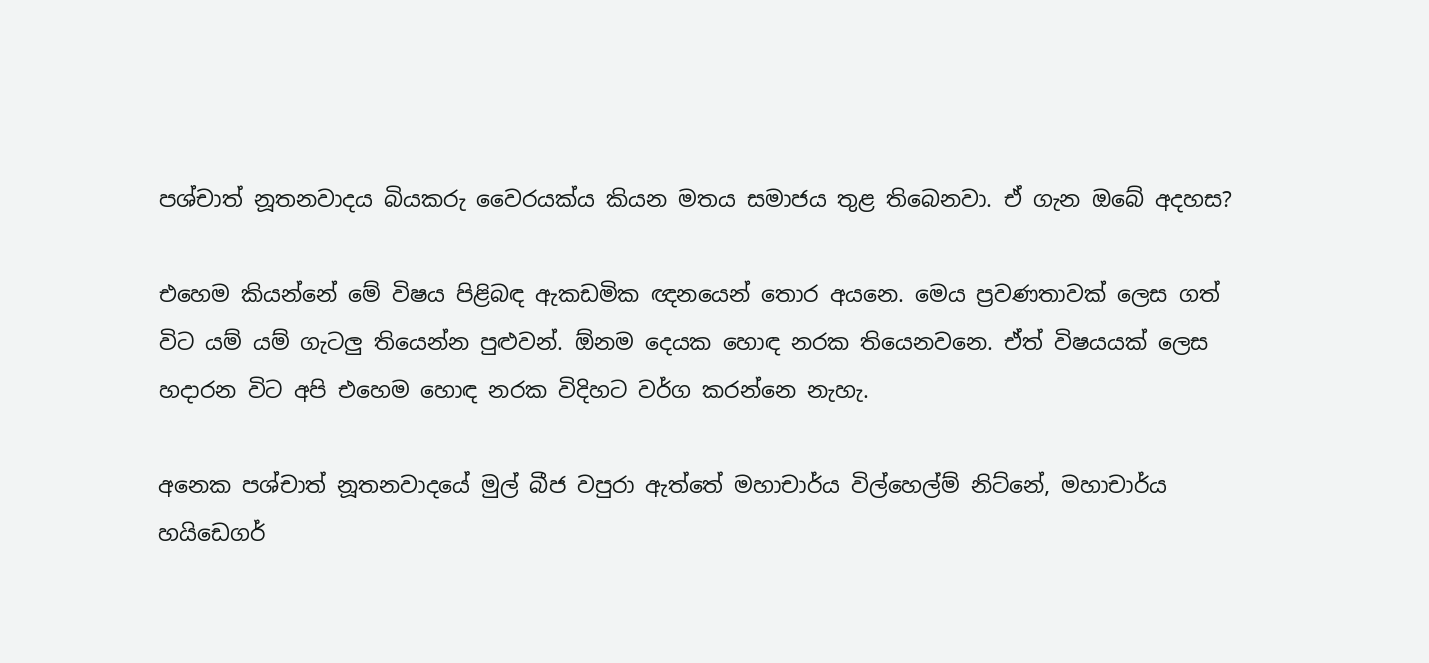පශ්චාත් නූතනවාදය බියකරු වෛරයක්‌ය කියන මතය සමාජය තුළ තිබෙනවා. ඒ ගැන ඔබේ අදහස?

එහෙම කියන්නේ මේ විෂය පිළිබඳ ඇකඩමික ඥනයෙන් තොර අයනෙ. මෙය ප්‍රවණතාවක්‌ ලෙස ගත් විට යම් යම් ගැටලු තියෙන්න පුළුවන්. ඕනම දෙයක හොඳ නරක තියෙනවනෙ. ඒත් විෂයයක්‌ ලෙස හදාරන විට අපි එහෙම හොඳ නරක විදිහට වර්ග කරන්නෙ නැහැ.

අනෙක පශ්චාත් නූතනවාදයේ මුල් බීජ වපුරා ඇත්තේ මහාචාර්ය විල්හෙල්ම් නිට්‌නේ, මහාචාර්ය හයිඩෙගර්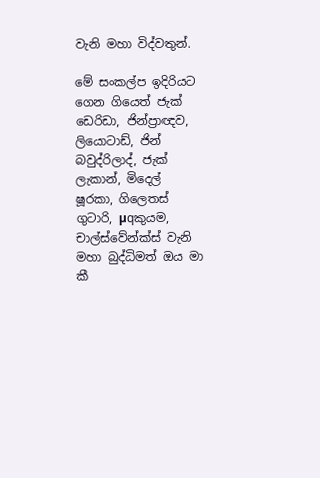වැනි මහා විද්වතුන්.

මේ සංකල්ප ඉදිරියට ගෙන ගියෙත් ජැක්‌ ඩෙරිඩා, ජින්ප්‍රාඥව, ලියොටාඩ්, ජින් බවුද්රිලාද්, ජැක්‌ ලැකාන්, මිදෙල් ෂූරකා, ගිලෙතස්‌ ගුටාරි, µqකුයම, චාල්ස්‌වේන්ක්‌ස්‌ වැනි මහා බුද්ධිමත් ඔය මා කී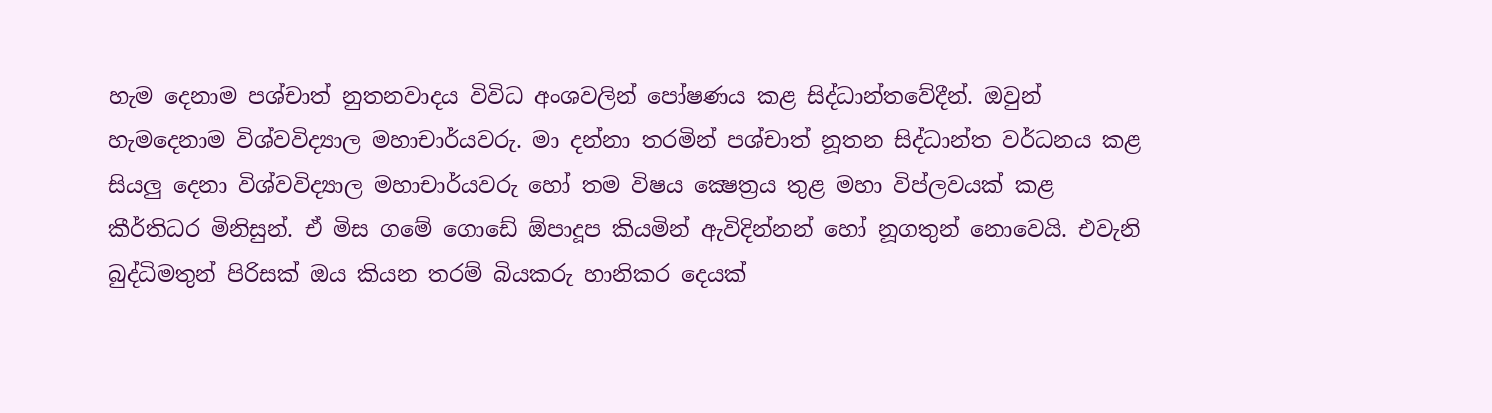හැම දෙනාම පශ්චාත් නුතනවාදය විවිධ අංශවලින් පෝෂණය කළ සිද්ධාන්තවේදීන්. ඔවුන් හැමදෙනාම විශ්වවිද්‍යාල මහාචාර්යවරු. මා දන්නා තරමින් පශ්චාත් නූතන සිද්ධාන්ත වර්ධනය කළ සියලු දෙනා විශ්වවිද්‍යාල මහාචාර්යවරු හෝ තම විෂය ක්‍ෂෙත්‍රය තුළ මහා විප්ලවයක්‌ කළ කීර්තිධර මිනිසුන්. ඒ මිස ගමේ ගොඩේ ඕපාදූප කියමින් ඇවිදින්නන් හෝ නූගතුන් නොවෙයි. එවැනි බුද්ධිමතුන් පිරිසක්‌ ඔය කියන තරම් බියකරු හානිකර දෙයක්‌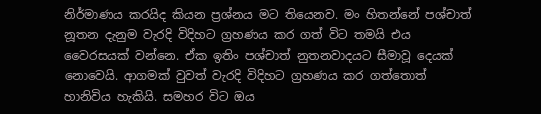නිර්මාණය කරයිද කියන ප්‍රශ්නය මට තියෙනව. මං හිතන්නේ පශ්චාත් නූතන දැනුම වැරදි විදිහට ග්‍රහණය කර ගත් විට තමයි එය වෛරසයක්‌ වන්නෙ. ඒක ඉතිං පශ්චාත් නුතනවාදයට සීමාවූ දෙයක්‌ නොවෙයි. ආගමක්‌ වුවත් වැරදි විදිහට ග්‍රහණය කර ගත්තොත් හානිවිය හැකියි. සමහර විට ඔය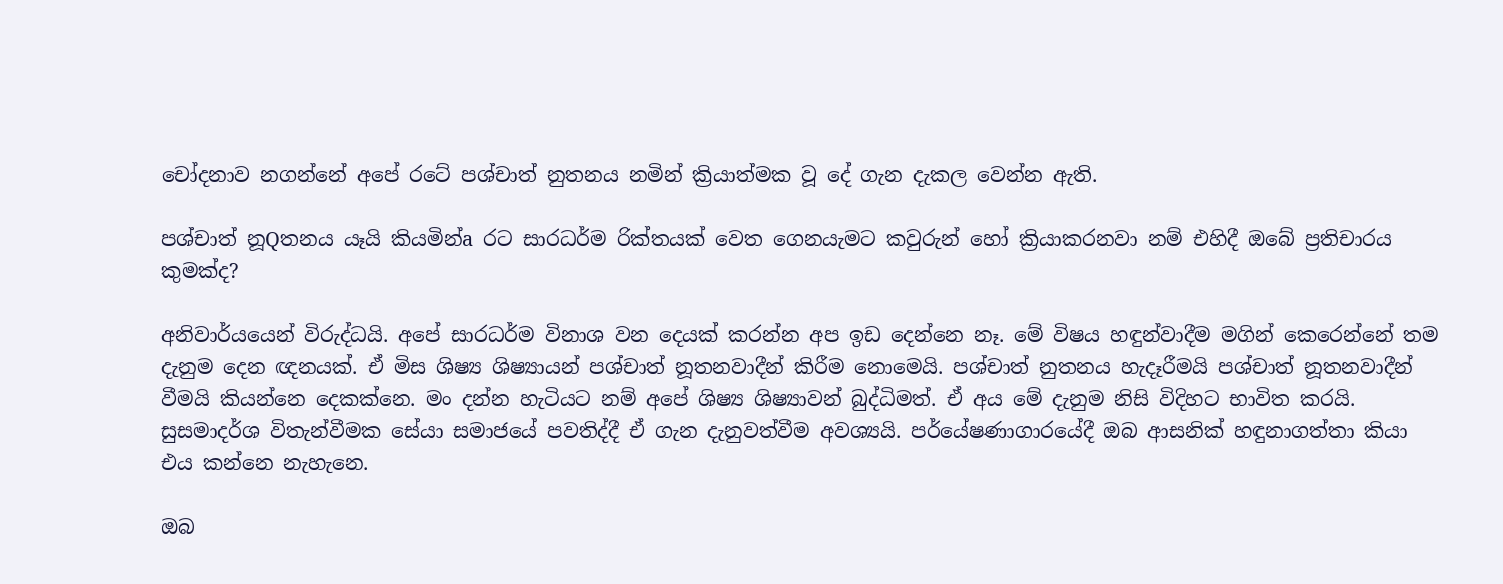චෝදනාව නගන්නේ අපේ රටේ පශ්චාත් නුතනය නමින් ක්‍රියාත්මක වූ දේ ගැන දැකල වෙන්න ඇති.

පශ්චාත් නූQතනය යෑයි කියමින්a රට සාරධර්ම රික්‌තයක්‌ වෙත ගෙනයැමට කවුරුන් හෝ ක්‍රියාකරනවා නම් එහිදී ඔබේ ප්‍රතිචාරය කුමක්‌ද?

අනිවාර්යයෙන් විරුද්ධයි. අපේ සාරධර්ම විනාශ වන දෙයක්‌ කරන්න අප ඉඩ දෙන්නෙ නෑ. මේ විෂය හඳුන්වාදීම මගින් කෙරෙන්නේ තම දැනුම දෙන ඥනයක්‌. ඒ මිස ශිෂ්‍ය ශිෂ්‍යායන් පශ්චාත් නූතනවාදීන් කිරීම නොමෙයි. පශ්චාත් නුතනය හැදෑරීමයි පශ්චාත් නූතනවාදීන් වීමයි කියන්නෙ දෙකක්‌නෙ. මං දන්න හැටියට නම් අපේ ශිෂ්‍ය ශිෂ්‍යාවන් බුද්ධිමත්. ඒ අය මේ දැනුම නිසි විදිහට භාවිත කරයි. සුසමාදර්ශ විතැන්වීමක සේයා සමාජයේ පවතිද්දී ඒ ගැන දැනුවත්වීම අවශ්‍යයි. පර්යේෂණාගාරයේදී ඔබ ආසනික්‌ හඳුනාගත්තා කියා එය කන්නෙ නැහැනෙ.

ඔබ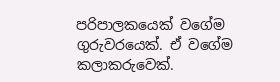පරිපාලකයෙක්‌ වගේම ගුරුවරයෙක්‌. ඒ වගේම කලාකරුවෙක්‌.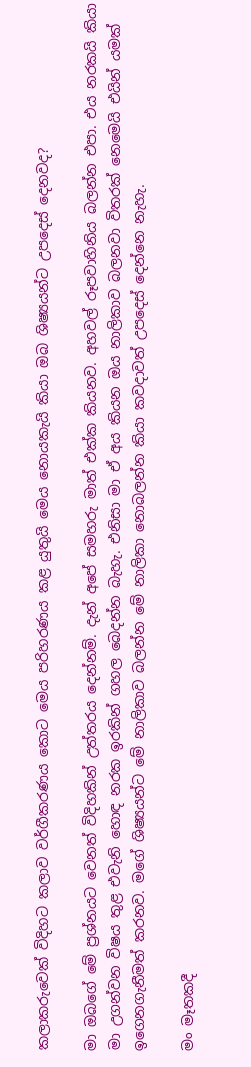කලාකරුවෙක්‌ විදිහට කලාව වර්ගීකරණය කොට මෙය පරිහරණය කළ යුතුයි මෙය නොයකැයි කියා ඔබ ශිෂ්‍යයන්ට උපදෙස්‌ දෙනවද?

මා ඔබගේ මේ ප්‍රශ්නයට වෙනත් විදිහකින් උත්තරය දෙන්නම්. දැන් අපේ සමහරු මාත් එක්‌ක කියනව. අහවල් රූපවාහිනිය බලන්න එපා. එය නරකයි කියා මා උගන්වන විෂය තුළ එවැනි හොඳ නරක ඉරකින් ගහල බෙදන්න බැහැ. එනිසා මා ඒ අය කියන ඔය නාලිකාව බලනවා විතරක්‌ නෙමෙයි එයින් යමක්‌ ඉගෙනගැනීමත් කරනව. මගේ ශිෂ්‍යයන්ට මේ නාලිකාව බලන්න මේ නාලිකා නොබලන්න කියා කවදාවත් උපදෙස්‌ දෙන්නෙ නැහැ.

මං මෑතකදී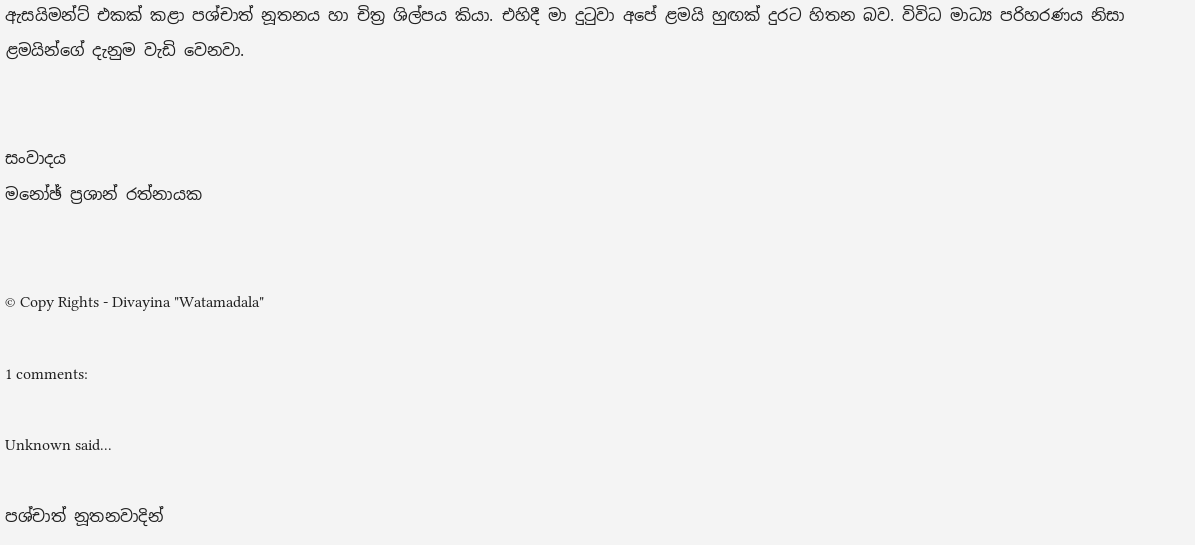ඇසයිමන්ට්‌ එකක්‌ කළා පශ්චාත් නූතනය හා චිත්‍ර ශිල්පය කියා. එහිදී මා දුටුවා අපේ ළමයි හුඟක්‌ දුරට හිතන බව. විවිධ මාධ්‍ය පරිහරණය නිසා ළමයින්ගේ දැනුම වැඩි වෙනවා.


සංවාදය
මනෝඡ් ප්‍රශාන් රත්නායක


© Copy Rights - Divayina "Watamadala"

1 comments:

Unknown said...

පශ්චාත් නූතනවාදින්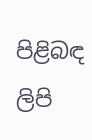පිළිබඳ ලිපි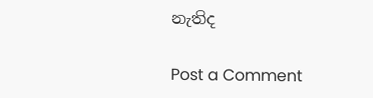නැතිද

Post a Comment